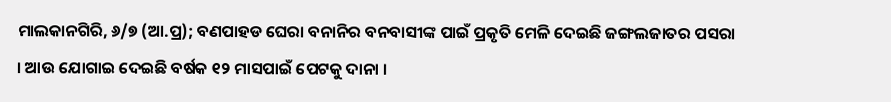ମାଲକାନଗିରି, ୬/୭ (ଆ.ପ୍ର); ବଣପାହଡ ଘେରା ବନାନିର ବନବାସୀଙ୍କ ପାଇଁ ପ୍ରକୃତି ମେଳି ଦେଇଛି ଜଙ୍ଗଲଜାତର ପସରା । ଆଉ ଯୋଗାଇ ଦେଇଛି ବର୍ଷକ ୧୨ ମାସପାଇଁ ପେଟକୁ ଦାନା ।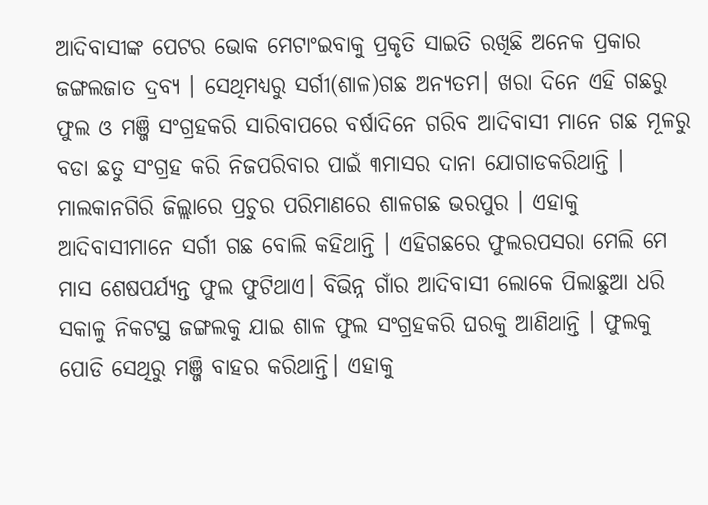ଆଦିବାସୀଙ୍କ ପେଟର ଭୋକ ମେଟାଂଇବାକୁ ପ୍ରକୃତି ସାଇତି ରଖିଛି ଅନେକ ପ୍ରକାର ଜଙ୍ଗଲଜାତ ଦ୍ରବ୍ୟ । ସେଥିମଧ୍ୟରୁ ସର୍ଗୀ(ଶାଳ)ଗଛ ଅନ୍ୟତମ। ଖରା ଦିନେ ଏହି ଗଛରୁ ଫୁଲ ଓ ମଞ୍ଜି ସଂଗ୍ରହକରି ସାରିବାପରେ ବର୍ଷାଦିନେ ଗରିବ ଆଦିବାସୀ ମାନେ ଗଛ ମୂଳରୁ ବଡା ଛତୁ ସଂଗ୍ରହ କରି ନିଜପରିବାର ପାଇଁ ୩ମାସର ଦାନା ଯୋଗାଡକରିଥାନ୍ତି ।
ମାଲକାନଗିରି ଜିଲ୍ଲାରେ ପ୍ରଚୁର ପରିମାଣରେ ଶାଳଗଛ ଭରପୁର । ଏହାକୁ ଆଦିବାସୀମାନେ ସର୍ଗୀ ଗଛ ବୋଲି କହିଥାନ୍ତି । ଏହିଗଛରେ ଫୁଲରପସରା ମେଲି ମେ ମାସ ଶେଷପର୍ଯ୍ୟନ୍ତ ଫୁଲ ଫୁଟିଥାଏ। ବିଭିନ୍ନ ଗାଁର ଆଦିବାସୀ ଲୋକେ ପିଲାଛୁଆ ଧରି ସକାଳୁ ନିକଟସ୍ଥ ଜଙ୍ଗଲକୁ ଯାଇ ଶାଳ ଫୁଲ ସଂଗ୍ରହକରି ଘରକୁ ଆଣିଥାନ୍ତି । ଫୁଲକୁ ପୋଡି ସେଥିରୁ ମଞ୍ଜି ବାହର କରିଥାନ୍ତି। ଏହାକୁ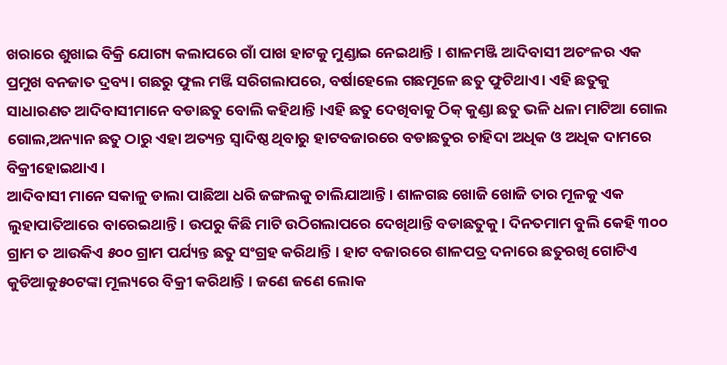ଖରାରେ ଶୁଖାଇ ବିକ୍ରି ଯୋଗ୍ୟ କଲାପରେ ଗାଁ ପାଖ ହାଟକୁ ମୁଣ୍ଡାଇ ନେଇଥାନ୍ତି । ଶାଳମଞ୍ଜି ଆଦିବାସୀ ଅଚଂଳର ଏକ ପ୍ରମୁଖ ବନଜାତ ଦ୍ରବ୍ୟ। ଗଛରୁ ଫୁଲ ମଞ୍ଜି ସରିଗଲାପରେ, ବର୍ଷାହେଲେ ଗଛମୂଳେ ଛତୁ ଫୁଟିଥାଏ। ଏହି ଛତୁକୁ ସାଧାରଣତ ଆଦିବାସୀମାନେ ବଡାଛତୁ ବୋଲି କହିଥାନ୍ତି ।ଏହି ଛତୁ ଦେଖିବାକୁ ଠିକ୍ କୁଣ୍ଡା ଛତୁ ଭଳି ଧଳା ମାଟିଆ ଗୋଲ ଗୋଲ,ଅନ୍ୟାନ ଛତୁ ଠାରୁ ଏହା ଅତ୍ୟନ୍ତ ସ୍ୱାଦିଷ୍ଠ ଥିବାରୁ ହାଟବଜାରରେ ବଡାଛତୁର ଚାହିଦା ଅଧିକ ଓ ଅଧିକ ଦାମରେ ବିକ୍ରୀହୋଇଥାଏ ।
ଆଦିବାସୀ ମାନେ ସକାଳୁ ଡାଲା ପାଛିଆ ଧରି ଜଙ୍ଗଲକୁ ଚାଲିଯାଆନ୍ତି। ଶାଳଗଛ ଖୋଜି ଖୋଜି ତାର ମୂଳକୁ ଏକ ଲୁହାପାତିଆରେ ବାରେଇଥାନ୍ତି। ଉପରୁ କିଛି ମାଟି ଉଠିଗଲାପରେ ଦେଖିଥାନ୍ତି ବଡାଛତୁକୁ। ଦିନତମାମ ବୁଲି କେହି ୩୦୦ ଗ୍ରାମ ତ ଆଉକିଏ ୫୦୦ ଗ୍ରାମ ପର୍ଯ୍ୟନ୍ତ ଛତୁ ସଂଗ୍ରହ କରିଥାନ୍ତି । ହାଟ ବଜାରରେ ଶାଳପତ୍ର ଦନାରେ ଛତୁରଖି ଗୋଟିଏ କୁଡିଆକୁ୫୦ଟଙ୍କା ମୂଲ୍ୟରେ ବିକ୍ରୀ କରିଥାନ୍ତି । ଜଣେ ଜଣେ ଲୋକ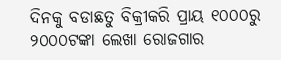ଦିନକୁ ବଡାଛତୁ ବିକ୍ରୀକରି ପ୍ରାୟ ୧୦୦୦ରୁ ୨୦୦୦ଟଙ୍କା ଲେଖା ରୋଜଗାର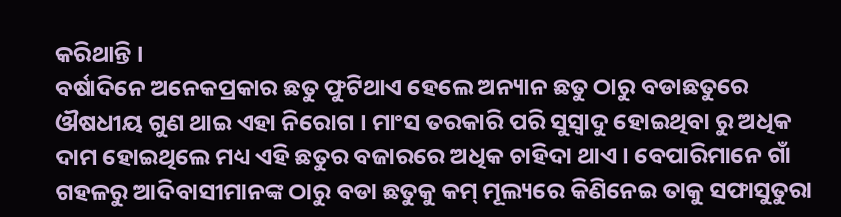କରିଥାନ୍ତି ।
ବର୍ଷାଦିନେ ଅନେକପ୍ରକାର ଛତୁ ଫୁଟିଥାଏ ହେଲେ ଅନ୍ୟାନ ଛତୁ ଠାରୁ ବଡାଛତୁରେ ଔଷଧୀୟ ଗୁଣ ଥାଇ ଏହା ନିରୋଗ । ମାଂସ ତରକାରି ପରି ସୁସ୍ୱାଦୁ ହୋଇଥିବା ରୁ ଅଧିକ ଦାମ ହୋଇଥିଲେ ମଧ୍ୟ ଏହି ଛତୁର ବଜାରରେ ଅଧିକ ଚାହିଦା ଥାଏ । ବେପାରିମାନେ ଗାଁ ଗହଳରୁ ଆଦିବାସୀମାନଙ୍କ ଠାରୁ ବଡା ଛତୁକୁ କମ୍ ମୂଲ୍ୟରେ କିଣିନେଇ ତାକୁ ସଫାସୁତୁରା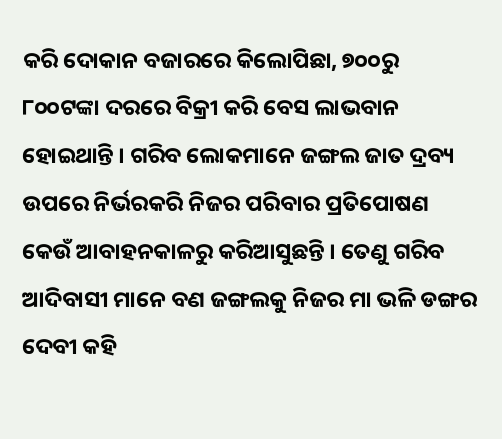କରି ଦୋକାନ ବଜାରରେ କିଲୋପିଛା, ୭୦୦ରୁ ୮୦୦ଟଙ୍କା ଦରରେ ବିକ୍ରୀ କରି ବେସ ଲାଭବାନ ହୋଇଥାନ୍ତି । ଗରିବ ଲୋକମାନେ ଜଙ୍ଗଲ ଜାତ ଦ୍ରବ୍ୟ ଉପରେ ନିର୍ଭରକରି ନିଜର ପରିବାର ପ୍ରତିପୋଷଣ କେଉଁ ଆବାହନକାଳରୁ କରିଆସୁଛନ୍ତି । ତେଣୁ ଗରିବ ଆଦିବାସୀ ମାନେ ବଣ ଜଙ୍ଗଲକୁ ନିଜର ମା ଭଳି ଡଙ୍ଗର ଦେବୀ କହି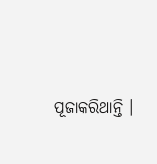ପୂଜାକରିଥାନ୍ତି ।